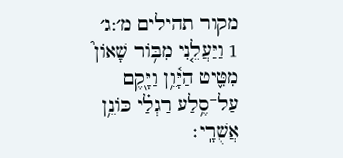מקור תהילים מ׳:ג׳
1 וַיַּעֲלֵ֤נִי מִבּ֥וֹר שָׁאוֹן֮ מִטִּ֢יט הַיָּ֫וֵ֥ן וַיָּ֖קֶם עַל־סֶ֥לַע רַגְלַ֗י כּוֹנֵ֥ן אֲשֻׁרָֽי׃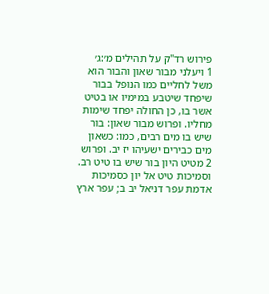פירוש רד"ק על תהילים מ׳:ג׳
1 ויעלני מבור שאון והבור הוא משל לחליים כמו הנופל בבור שיפחד שיטבע במימיו או בטיט אשר בו, כן החולה יפחד שימות מחליו. ופרוש מבור שאון: בור שיש בו מים רבים, כמו: כשאון מים כבירים ישעיהו יז יב. ופרוש
2 מטיט היון בור שיש בו טיט רב. וסמיכות טיט אל יון כסמיכות אדמת עפר דניאל יב ב; עפר ארץ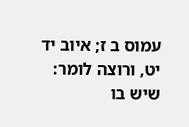עמוס ב ז; איוב יד יט, ורוצה לומר: שיש בו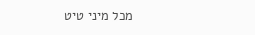מכל מיני טיט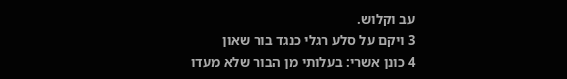עב וקלוש.
3 ויקם על סלע רגלי כנגד בור שאון
4 כונן אשרי: בעלותי מן הבור שלא מעדו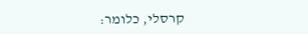קרסלי, כלומר: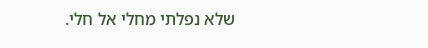שלא נפלתי מחלי אל חלי.